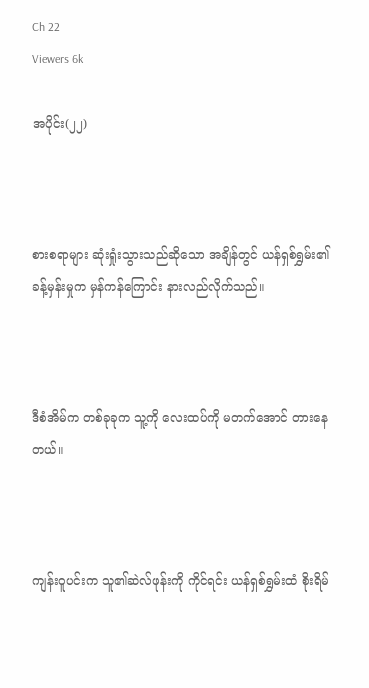Ch 22
Viewers 6k

အပိုင်း(၂၂)



စားစရာများ ဆုံးရှုံးသွားသည်ဆိုသော အချိန်တွင် ယန်ရှစ်ရွှမ်း၏ ခန့်မှန်းမှုက မှန်ကန်ကြောင်း နားလည်လိုက်သည်။



ဒီစံအိမ်က တစ်ခုခုက သူ့ကို လေးထပ်ကို မတက်အောင် တားနေတယ်။



ကျန်းဝူပင်းက သူ၏ဆဲလ်ဖုန်းကို ကိုင်ရင်း ယန်ရှစ်ရွှမ်းထံ စိုးရိမ်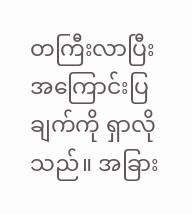တကြီးလာပြီး အကြောင်းပြချက်ကို ရှာလိုသည်။ အခြား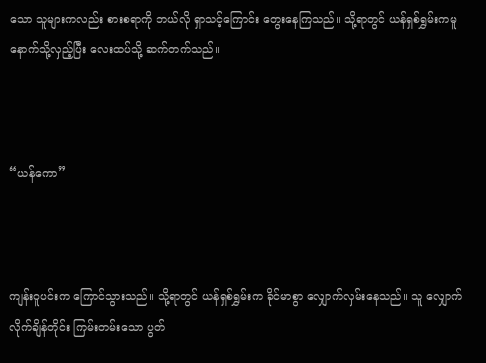သော သူများကလည်း စားစရာကို ဘယ်လို ရှာသင့်ကြောင်း တွေးနေကြသည်။ သို့ရာတွင် ယန်ရှစ်ရွှမ်းကမူ နောက်သို့လှည့်ပြီး လေးထပ်သို့ ဆက်တက်သည်။



“ယန်ကော”



ကျန်းဝူပင်းက ကြောင်သွားသည်။ သို့ရာတွင် ယန်ရှစ်ရွှမ်းက ခိုင်မာစွာ လျှောက်လှမ်းနေသည်။ သူ လျှောက်လိုက်ချိန်တိုင်း ကြမ်းတမ်းသော ပွတ်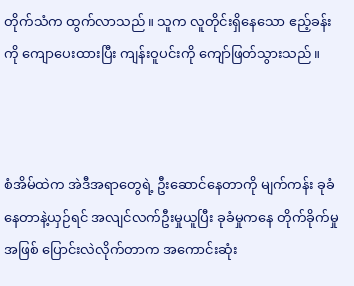တိုက်သံက ထွက်လာသည်။ သူက လူတိုင်းရှိနေသော ဧည့်ခန်းကို ကျောပေးထားပြီး ကျန်းဝူပင်းကို ကျော်ဖြတ်သွားသည်။



စံအိမ်ထဲက အဲဒီအရာတွေရဲ့ ဦးဆောင်နေတာကို မျက်ကန်း ခုခံနေတာနဲ့ယှဉ်ရင် အလျင်လက်ဦးမှုယူပြီး ခုခံမှုကနေ တိုက်ခိုက်မှုအဖြစ် ပြောင်းလဲလိုက်တာက အကောင်းဆုံး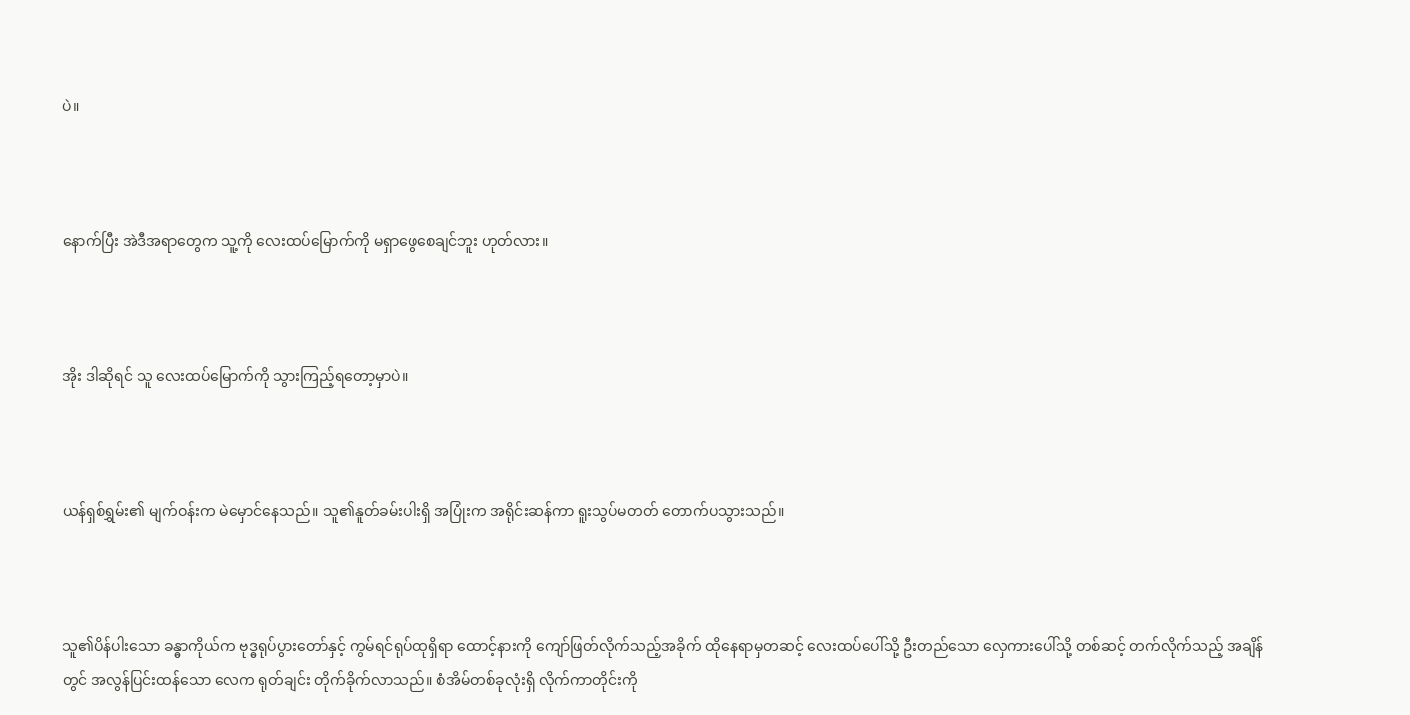ပဲ။



နောက်ပြီး အဲဒီအရာတွေက သူ့ကို လေးထပ်မြောက်ကို မရှာဖွေစေချင်ဘူး ဟုတ်လား။



အိုး ဒါဆိုရင် သူ လေးထပ်မြောက်ကို သွားကြည့်ရတော့မှာပဲ။



ယန်ရှစ်ရွှမ်း၏ မျက်ဝန်းက မဲမှောင်နေသည်။ သူ၏နူတ်ခမ်းပါးရှိ အပြုံးက အရိုင်းဆန်ကာ ရူးသွပ်မတတ် တောက်ပသွားသည်။



သူ၏ပိန်ပါးသော ခန္ဓာကိုယ်က ဗုဒ္ဓရုပ်ပွားတော်နှင့် ကွမ်ရင်ရုပ်ထုရှိရာ ထောင့်နားကို ကျော်ဖြတ်လိုက်သည့်အခိုက် ထိုနေရာမှတဆင့် လေးထပ်ပေါ်သို့ ဦးတည်သော လှေကားပေါ်သို့ တစ်ဆင့် တက်လိုက်သည့် အချိန်တွင် အလွန်ပြင်းထန်သော လေက ရုတ်ချင်း တိုက်ခိုက်လာသည်။ စံအိမ်တစ်ခုလုံးရှိ လိုက်ကာတိုင်းကို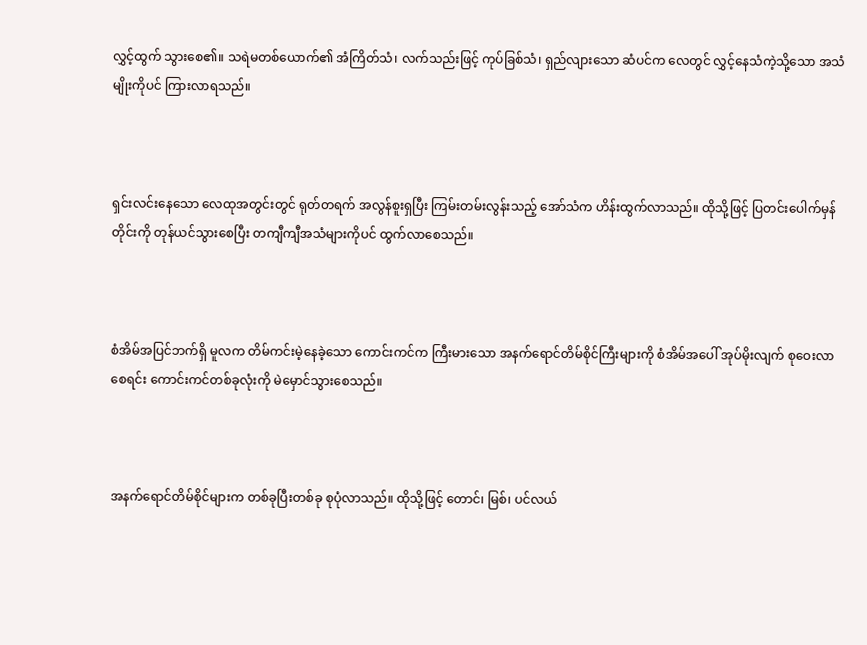လွှင့်ထွက် သွားစေ၏။ သရဲမတစ်ယောက်၏ အံကြိတ်သံ၊ လက်သည်းဖြင့် ကုပ်ခြစ်သံ၊ ရှည်လျားသော ဆံပင်က လေတွင် လွှင့်နေသံကဲ့သို့သော အသံမျိုးကိုပင် ကြားလာရသည်။



ရှင်းလင်းနေသော လေထုအတွင်းတွင် ရုတ်တရက် အလွန်စူးရှပြီး ကြမ်းတမ်းလွန်းသည့် အော်သံက ဟိန်းထွက်လာသည်။ ထိုသို့ဖြင့် ပြတင်းပေါက်မှန်တိုင်းကို တုန်ယင်သွားစေပြီး တကျီကျီအသံများကိုပင် ထွက်လာစေသည်။



စံအိမ်အပြင်ဘက်ရှိ မူလက တိမ်ကင်းမဲ့နေခဲ့သော ကောင်းကင်က ကြီးမားသော အနက်ရောင်တိမ်စိုင်ကြီးများကို စံအိမ်အပေါ် အုပ်မိုးလျက် စုဝေးလာစေရင်း ကောင်းကင်တစ်ခုလုံးကို မဲမှောင်သွားစေသည်။



အနက်ရောင်တိမ်စိုင်များက တစ်ခုပြီးတစ်ခု စုပုံလာသည်။ ထိုသို့ဖြင့် တောင်၊ မြစ်၊ ပင်လယ်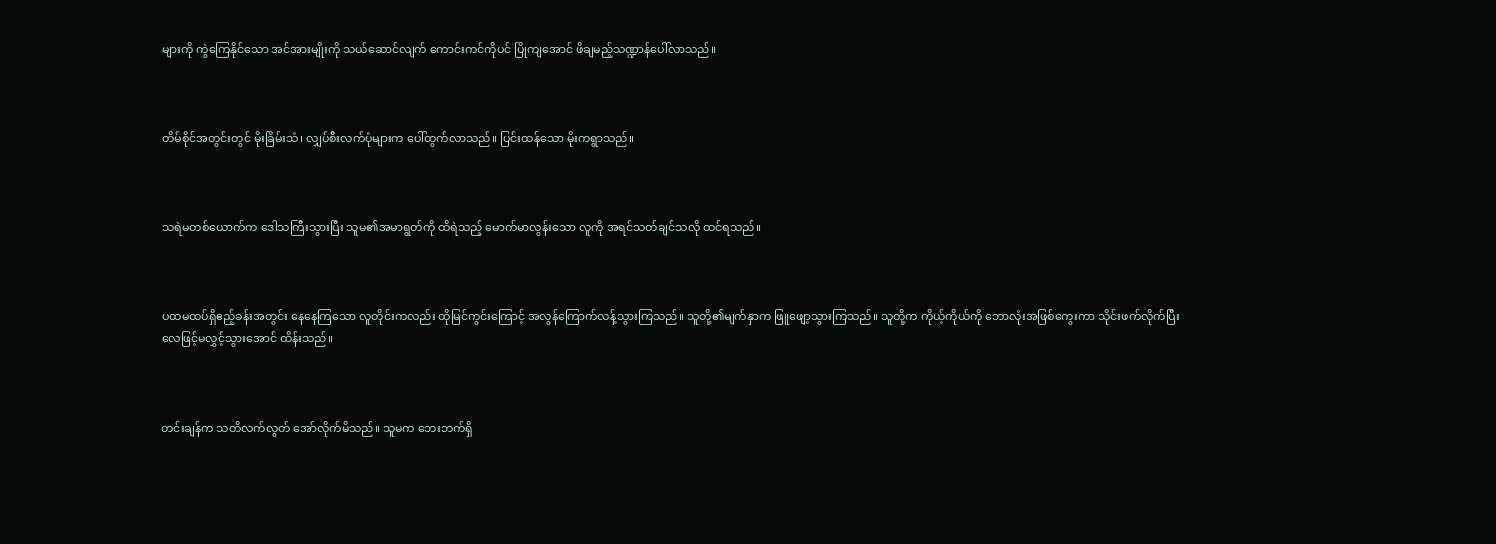များကို ကွဲကြေနိုင်သော အင်အားမျိုးကို သယ်ဆောင်လျက် ကောင်းကင်ကိုပင် ပြိုကျအောင် ဖိချမည့်သဏ္ဍာန်ပေါ်လာသည်။



တိမ်စိုင်အတွင်းတွင် မိုးခြိမ်းသံ၊ လျှပ်စီးလက်ပုံများက ပေါ်ထွက်လာသည်။ ပြင်းထန်သော မိုးကရွာသည်။



သရဲမတစ်ယောက်က ဒေါသကြီးသွားပြီး သူမ၏အမာရွတ်ကို ထိရဲသည့် မောက်မာလွန်းသော လူကို အရင်သတ်ချင်သလို ထင်ရသည်။



ပထမထပ်ရှိဧည့်ခန်းအတွင်း နေနေကြသော လူတိုင်းကလည်း ထိုမြင်ကွင်းကြောင့် အလွန်ကြောက်လန့်သွားကြသည်။ သူတို့၏မျက်နှာက ဖြူဖျော့သွားကြသည်။ သူတို့က ကိုယ့်ကိုယ်ကို ဘောလုံးအဖြစ်ကွေးကာ သိုင်းဖက်လိုက်ပြီး လေဖြင့်မလွှင့်သွားအောင် ထိန်းသည်။



တင်းချန်က သတိလက်လွတ် အော်လိုက်မိသည်။ သူမက ဘေးဘက်ရှိ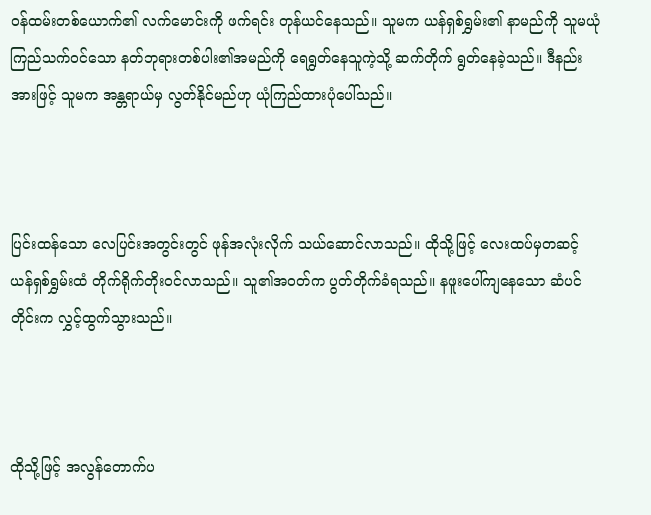ဝန်ထမ်းတစ်ယောက်၏ လက်မောင်းကို ဖက်ရင်း တုန်ယင်နေသည်။ သူမက ယန်ရှစ်ရွှမ်း၏ နာမည်ကို သူမယုံကြည်သက်ဝင်သော နတ်ဘုရားတစ်ပါး၏အမည်ကို ရေရွတ်နေသူကဲ့သို့ ဆက်တိုက် ရွတ်နေခဲ့သည်။ ဒီနည်းအားဖြင့် သူမက အန္တရာယ်မှ လွတ်နိုင်မည်ဟု ယုံကြည်ထားပုံပေါ်သည်။



ပြင်းထန်သော လေပြင်းအတွင်းတွင် ဖုန်အလုံးလိုက် သယ်ဆောင်လာသည်။ ထိုသို့ဖြင့် လေးထပ်မှတဆင့် ယန်ရှစ်ရွှမ်းထံ တိုက်ရိုက်တိုးဝင်လာသည်။ သူ၏အဝတ်က ပွတ်တိုက်ခံရသည်။ နဖူးပေါ်ကျနေသော ဆံပင်တိုင်းက လွှင့်ထွက်သွားသည်။



ထိုသို့ဖြင့် အလွန်တောက်ပ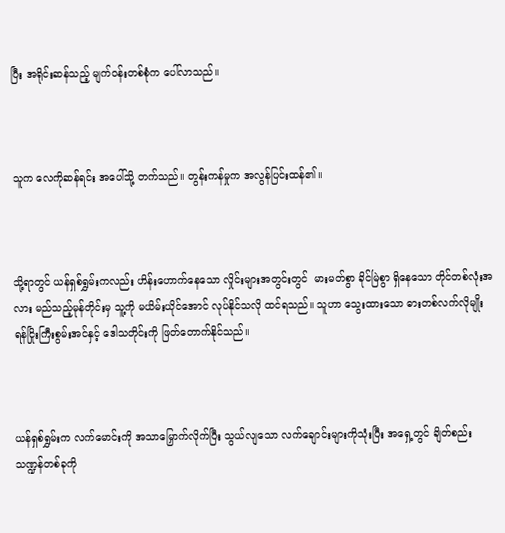ပြီး အရိုင်းဆန်သည့် မျက်ဝန်းတစ်စုံက ပေါ်လာသည်။



သူက လေကိုဆန်ရင်း အပေါ်သို့ တက်သည်။ တွန်းကန်မှုက အလွန်ပြင်းထန်၏။



သို့ရာတွင် ယန်ရှစ်ရွှမ်းကလည်း ဟိန်းဟောက်နေသော လှိုင်းများအတွင်းတွင်  မားမတ်စွာ ခိုင်မြဲစွာ ရှိနေသော တိုင်တစ်လုံးအလား မည်သည့်မုန်တိုင်းမှ သူ့ကို မယိမ်းယိုင်အောင် လုပ်နိုင်သလို ထင်ရသည်။ သူဟာ သွေးထားသော ဓားတစ်လက်လိုမျိုး ရန်ငြိုးကြီးစွမ်းအင်နှင့် ဒေါသတိုင်းကို ဖြတ်တောက်နိုင်သည်။



ယန်ရှစ်ရွှမ်းက လက်မောင်းကို အသာမြှောက်လိုက်ပြီး သွယ်လျသော လက်ချောင်းများကိုသုံးပြီး အရှေ့တွင် ချိတ်စည်းသဏ္ဍန်တစ်ခုကို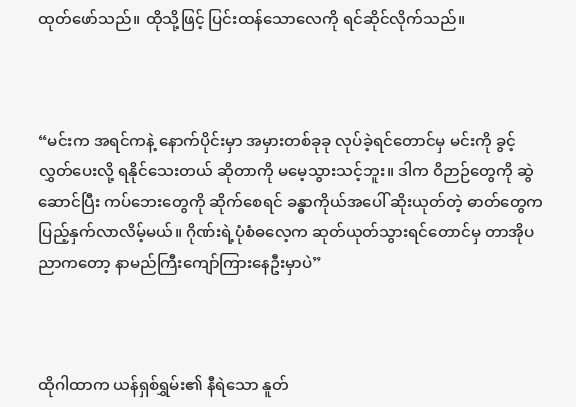ထုတ်ဖော်သည်။ ထိုသို့ဖြင့် ပြင်းထန်သောလေကို ရင်ဆိုင်လိုက်သည်။



“မင်းက အရင်ကနဲ့ နောက်ပိုင်းမှာ အမှားတစ်ခုခု လုပ်ခဲ့ရင်တောင်မှ မင်းကို ခွင့်လွှတ်ပေးလို့ ရနိုင်သေးတယ် ဆိုတာကို မမေ့သွားသင့်ဘူး။ ဒါက ဝိဉာဉ်တွေကို ဆွဲဆောင်ပြီး ကပ်ဘေးတွေကို ဆိုက်စေရင် ခန္ဓာကိုယ်အပေါ် ဆိုးယုတ်တဲ့ ဓာတ်တွေက ပြည့်နှက်လာလိမ့်မယ်။ ဂိုဏ်းရဲ့ပုံစံဓလေ့က ဆုတ်ယုတ်သွားရင်တောင်မှ တာအိုပညာကတော့ နာမည်ကြီးကျော်ကြားနေဦးမှာပဲ”



ထိုဂါထာက ယန်ရှစ်ရွှမ်း၏ နီရဲသော နူတ်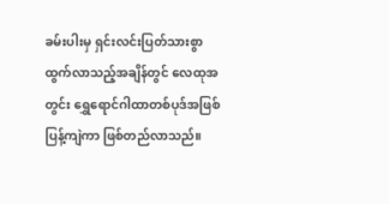ခမ်းပါးမှ ရှင်းလင်းပြတ်သားစွာ ထွက်လာသည့်အချိန်တွင် လေထုအတွင်း ရွှေရောင်ဂါထာတစ်ပုဒ်အဖြစ် ပြန့်ကျဲကာ ဖြစ်တည်လာသည်။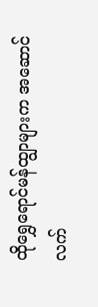ထိုရွှေရောင်မန်ထျွာများက အဆောင်လက်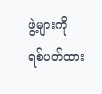ဖွဲ့များကို ရစ်ပတ်ထား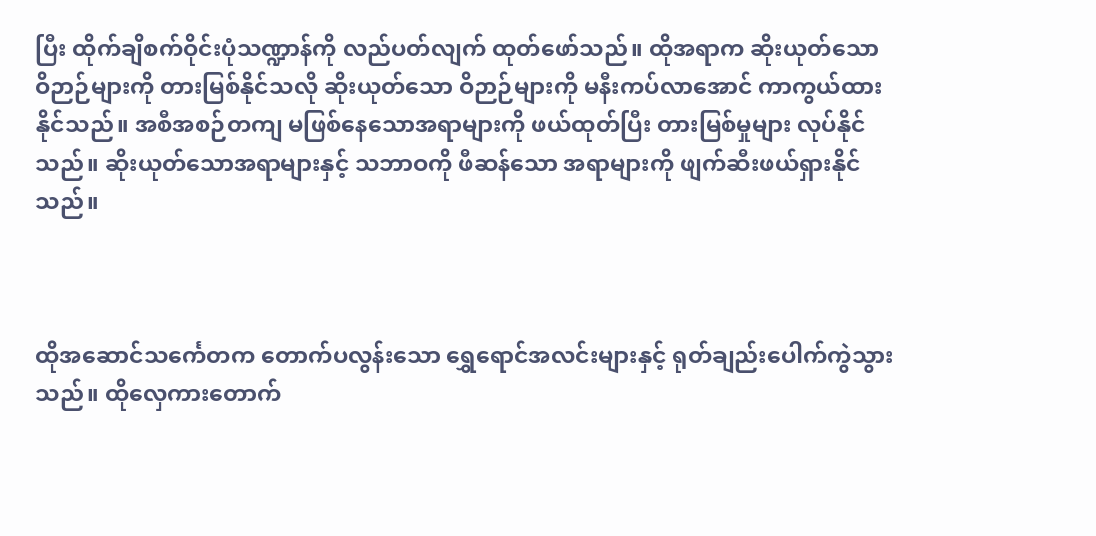ပြီး ထိုက်ချိစက်ဝိုင်းပုံသဏ္ဍာန်ကို လည်ပတ်လျက် ထုတ်ဖော်သည်။ ထိုအရာက ဆိုးယုတ်သော ဝိဉာဉ်များကို တားမြစ်နိုင်သလို ဆိုးယုတ်သော ဝိဉာဉ်များကို မနီးကပ်လာအောင် ကာကွယ်ထားနိုင်သည်။ အစီအစဉ်တကျ မဖြစ်နေသောအရာများကို ဖယ်ထုတ်ပြီး တားမြစ်မှုများ လုပ်နိုင်သည်။ ဆိုးယုတ်သောအရာများနှင့် သဘာဝကို ဖီဆန်သော အရာများကို ဖျက်ဆီးဖယ်ရှားနိုင်သည်။



ထိုအဆောင်သင်္ကေတက တောက်ပလွန်းသော ရွှေရောင်အလင်းများနှင့် ရုတ်ချည်းပေါက်ကွဲသွားသည်။ ထိုလှေကားတောက်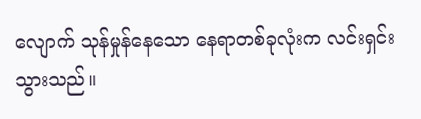လျောက် သုန်မှုန်နေသော နေရာတစ်ခုလုံးက လင်းရှင်းသွားသည်။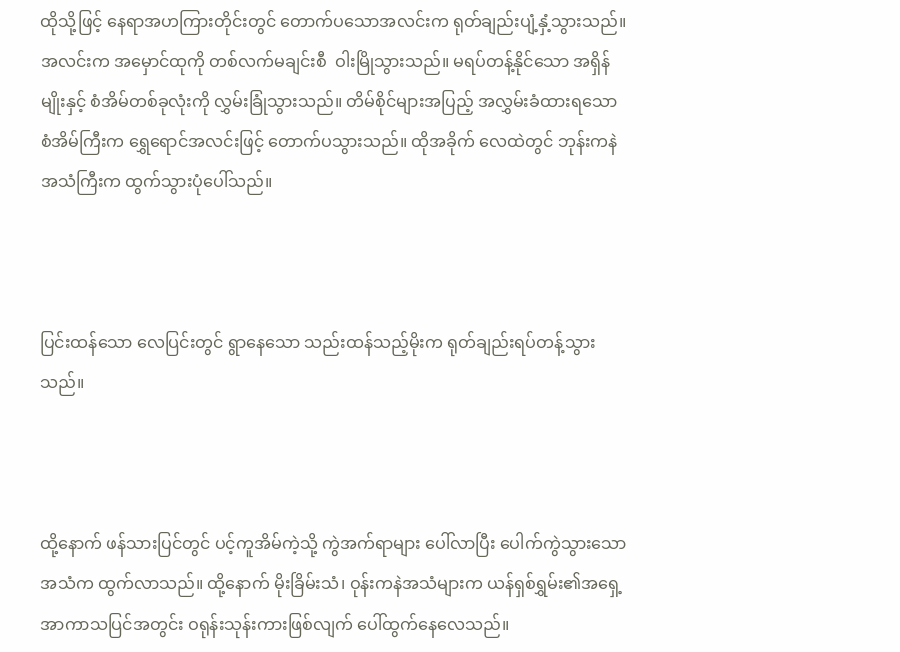ထိုသို့ဖြင့် နေရာအဟကြားတိုင်းတွင် တောက်ပသောအလင်းက ရုတ်ချည်းပျံ့နှံ့သွားသည်။ အလင်းက အမှောင်ထုကို တစ်လက်မချင်းစီ  ဝါးမြိုသွားသည်။ မရပ်တန့်နိုင်သော အရှိန်မျိုးနှင့် စံအိမ်တစ်ခုလုံးကို လွှမ်းခြုံသွားသည်။ တိမ်စိုင်များအပြည့် အလွှမ်းခံထားရသော စံအိမ်ကြီးက ရွှေရောင်အလင်းဖြင့် တောက်ပသွားသည်။ ထိုအခိုက် လေထဲတွင် ဘုန်းကနဲ အသံကြီးက ထွက်သွားပုံပေါ်သည်။



ပြင်းထန်သော လေပြင်းတွင် ရွာနေသော သည်းထန်သည့်မိုးက ရုတ်ချည်းရပ်တန့်သွားသည်။



ထို့နောက် ဖန်သားပြင်တွင် ပင့်ကူအိမ်ကဲ့သို့ ကွဲအက်ရာများ ပေါ်လာပြီး ပေါက်ကွဲသွားသောအသံက ထွက်လာသည်။ ထို့နောက် မိုးခြိမ်းသံ၊ ဝုန်းကနဲအသံများက ယန်ရှစ်ရွှမ်း၏အရှေ့ အာကာသပြင်အတွင်း ဝရုန်းသုန်းကားဖြစ်လျက် ပေါ်ထွက်နေလေသည်။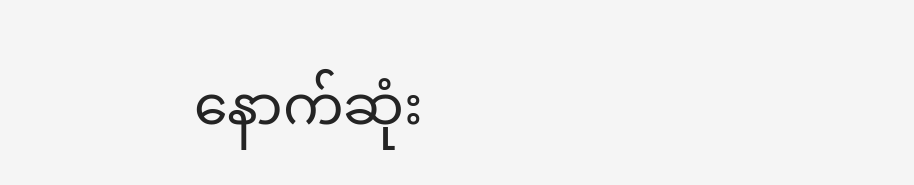နောက်ဆုံး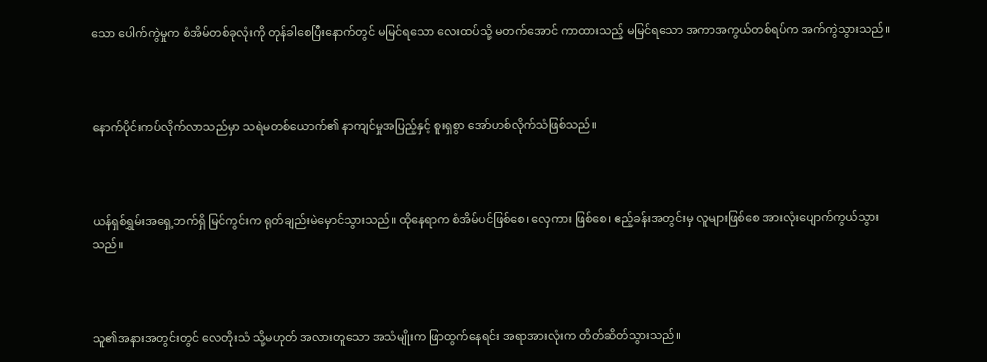သော ပေါက်ကွဲမှုက စံအိမ်တစ်ခုလုံးကို တုန်ခါစေပြီးနောက်တွင် မမြင်ရသော လေးထပ်သို့ မတက်အောင် ကာထားသည့် မမြင်ရသော အကာအကွယ်တစ်ရပ်က အက်ကွဲသွားသည်။



နောက်ပိုင်းကပ်လိုက်လာသည်မှာ သရဲမတစ်ယောက်၏ နာကျင်မှုအပြည့်နှင့် စူးရှစွာ အော်ဟစ်လိုက်သံဖြစ်သည်။



ယန်ရှစ်ရွှမ်းအရှေ့ဘက်ရှိ မြင်ကွင်းက ရုတ်ချည်းမဲမှောင်သွားသည်။ ထိုနေရာက စံအိမ်ပင်ဖြစ်‌စေ၊ လှေကား ဖြစ်စေ၊ ဧည့်ခန်းအတွင်းမှ လူများဖြစ်စေ အားလုံးပျောက်ကွယ်သွားသည်။



သူ၏အနားအတွင်းတွင် လေတိုးသံ သို့မဟုတ် အလားတူသော အသံမျိုးက ဖြာထွက်နေရင်း အရာအားလုံးက တိတ်ဆိတ်သွားသည်။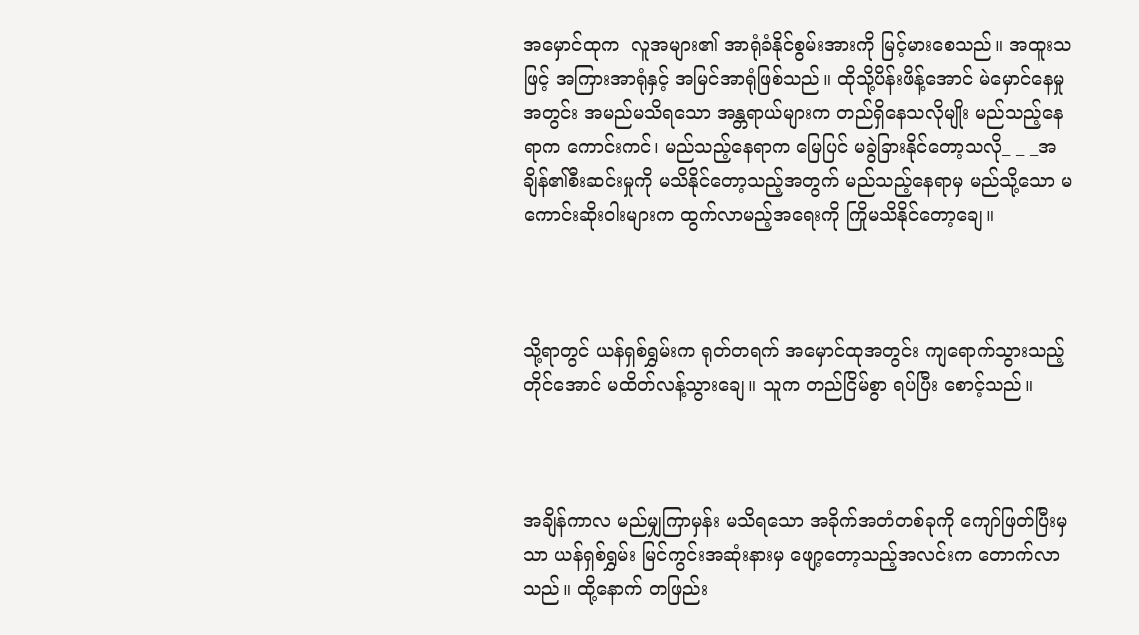အမှောင်ထုက  လူအများ၏ အာရုံခံနိုင်စွမ်းအားကို မြင့်မားစေသည်။ အထူးသဖြင့် အကြားအာရုံနှင့် အမြင်အာရုံဖြစ်သည်။ ထိုသို့ပိန်းဖိန့်အောင် မဲမှောင်နေမှုအတွင်း အမည်မသိရသော အန္တရာယ်များက တည်ရှိနေသလိုမျိုး မည်သည့်နေရာက ကောင်းကင်၊ မည်သည့်နေရာက မြေပြင် မခွဲခြားနိုင်တော့သလို_ _ _အချိန်၏စီးဆင်းမှုကို မသိနိုင်တော့သည့်အတွက် မည်သည့်နေရာမှ မည်သို့သော မကောင်းဆိုးဝါးများက ထွက်လာမည့်အရေးကို ကြိုမသိနိုင်တော့ချေ။



သို့ရာတွင် ယန်ရှစ်ရွှမ်းက ရုတ်တရက် အမှောင်ထုအတွင်း ကျရောက်သွားသည့်တိုင်အောင် မထိတ်လန့်သွားချေ။ သူက တည်ငြိမ်စွာ ရပ်ပြီး စောင့်သည်။



အချိန်ကာလ မည်မျှကြာမှန်း မသိရသော အခိုက်အတံတစ်ခုကို ကျော်ဖြတ်ပြီးမှသာ ယန်ရှစ်ရွှမ်း မြင်ကွင်းအဆုံးနားမှ ဖျော့တော့သည့်အလင်းက တောက်လာသည်။ ထို့နောက် တဖြည်း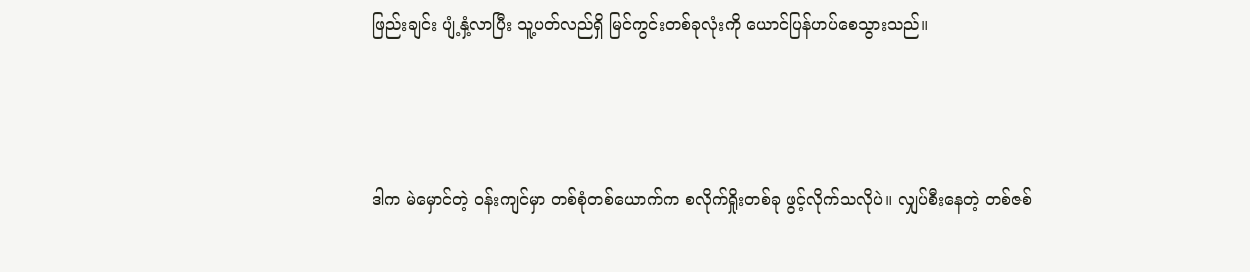ဖြည်းချင်း ပျံ့နှံ့လာပြီး သူ့ပတ်လည်ရှိ မြင်ကွင်းတစ်ခုလုံးကို ယောင်ပြန်ဟပ်စေသွားသည်။



ဒါက မဲမှောင်တဲ့ ဝန်းကျင်မှာ တစ်စုံတစ်ယောက်က စလိုက်ရှိုးတစ်ခု ဖွင့်လိုက်သလိုပဲ။ လျှပ်စီးနေတဲ့ တစ်ဇစ်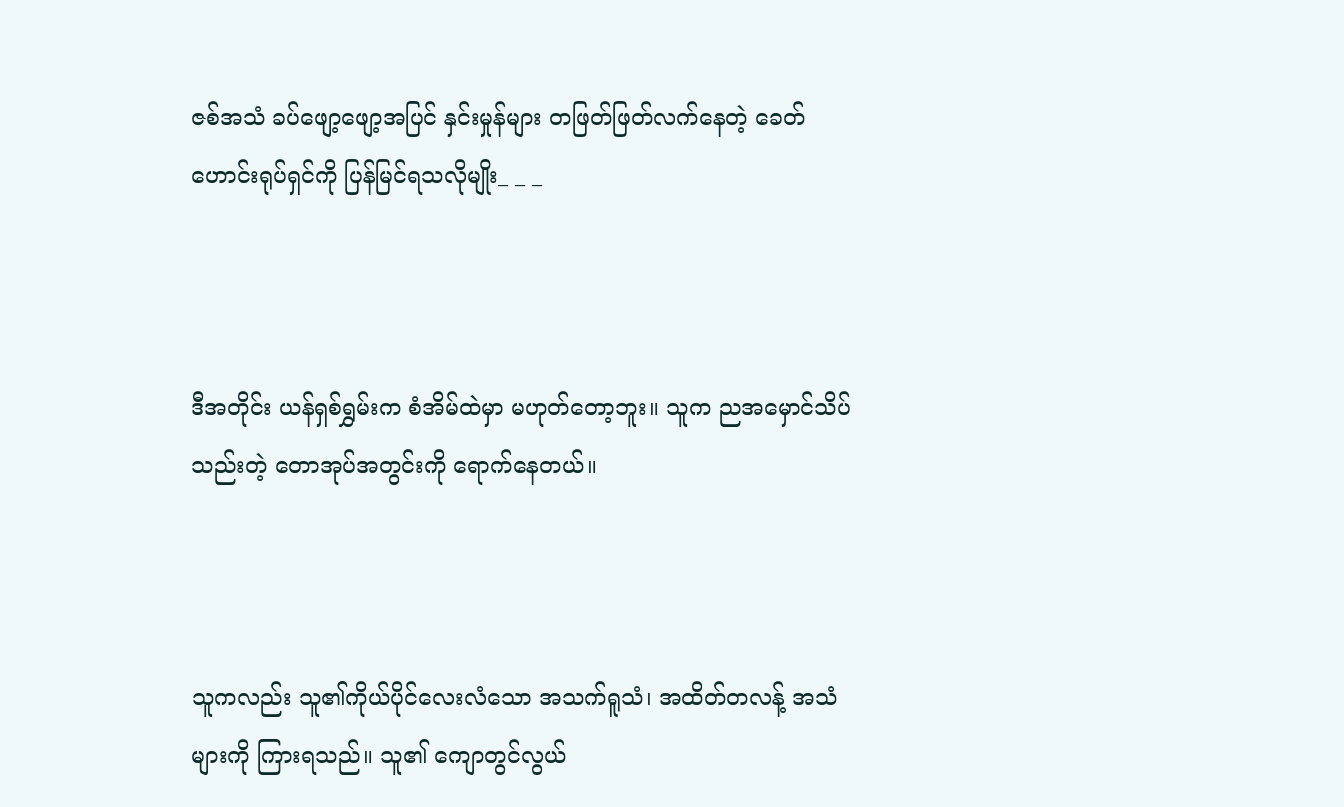ဇစ်အသံ ခပ်ဖျော့ဖျော့အပြင် နှင်းမှုန်များ တဖြတ်ဖြတ်လက်နေတဲ့ ခေတ်ဟောင်းရုပ်ရှင်ကို ပြန်မြင်ရသလိုမျိုး_ _ _



ဒီအတိုင်း ယန်ရှစ်ရွှမ်းက စံအိမ်ထဲမှာ မဟုတ်တော့ဘူး။ သူက ညအမှောင်သိပ်သည်းတဲ့ တောအုပ်အတွင်းကို ရောက်နေတယ်။



သူကလည်း သူ၏ကိုယ်ပိုင်လေးလံသော အသက်ရူသံ၊ အထိတ်တလန့် အသံများကို ကြားရသည်။ သူ၏ ကျောတွင်လွယ်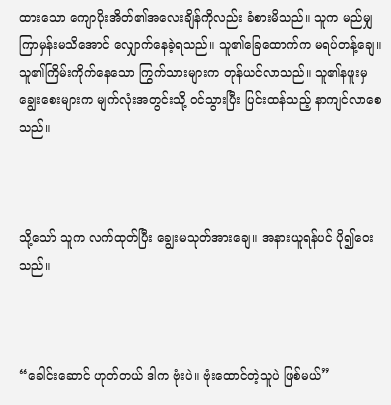ထားသော ကျောပိုးအိတ်၏အလေးချိန်ကိုလည်း ခံစားမိသည်။ သူက မည်မျှကြာမှန်းမသိအောင် လျှောက်နေခဲ့ရသည်။ သူ၏ခြေထောက်က မရပ်တန့်ချေ။ သူ၏ကြိမ်းကိုက်နေသော ကြွက်သားများက တုန်ယင်လာသည်။ သူ၏နဖူးမှ ချွေးစေးများက မျက်လုံးအတွင်းသို့ ဝင်သွားပြီး ပြင်းထန်သည့် နာကျင်လာစေသည်။



သို့သော် သူက လက်ထုတ်ပြီး ချွေးမသုတ်အားချေ။ အနားယူရန်ပင် ပို၍ဝေးသည်။



“ခေါင်းဆောင် ဟုတ်တယ် ဒါက ဗုံးပဲ။ ဗုံးထောင်တဲ့သူပဲ ဖြစ်မယ်”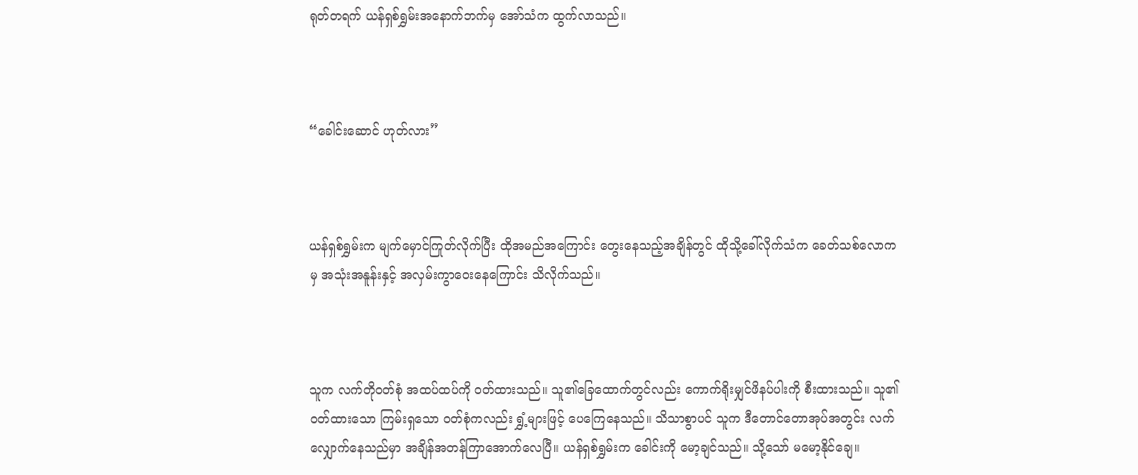ရုတ်တရက် ယန်ရှစ်ရွှမ်းအနောက်ဘက်မှ အော်သံက ထွက်လာသည်။



“ခေါင်းဆောင် ဟုတ်လား”



ယန်ရှစ်ရွှမ်းက မျက်မှောင်ကြုတ်လိုက်ပြီး ထိုအမည်အကြောင်း တွေးနေသည့်အချိန်တွင် ထိုသို့ခေါ်လိုက်သံက ခေတ်သစ်လောကမှ အသုံးအနူန်းနှင့် အလှမ်းကွာဝေးနေကြောင်း သိလိုက်သည်။



သူက လက်တိုဝတ်စုံ အထပ်ထပ်ကို ဝတ်ထားသည်။ သူ၏ခြေထောက်တွင်လည်း ကောက်ရိုးမျှင်ဖိနပ်ပါးကို စီးထားသည်။ သူ၏ဝတ်ထားသော ကြမ်းရှသော ဝတ်စုံကလည်း ရွှံ့များဖြင့် ပေကြေနေသည်။ သိသာစွာပင် သူက ဒီတောင်တောအုပ်အတွင်း လက်လျှောက်နေသည်မှာ အချိန်အတန်ကြာအောက်လေပြီ။ ယန်ရှစ်ရွှမ်းက ခေါင်းကို မော့ချင်သည်။ သို့သော် မမော့နိုင်ချေ။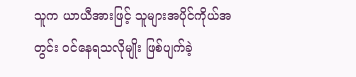သူက ယာယီအားဖြင့် သူများအပိုင်ကိုယ်အတွင်း ဝင်နေရသလိုမျိုး ဖြစ်ပျက်ခဲ့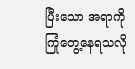ပြီးသော အရာကို ကြုံတွေ့နေရသလို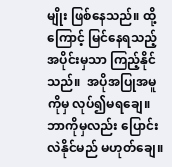မျိုး ဖြစ်နေသည်။ ထို့ကြောင့် မြင်နေရသည့်အပိုင်းမှသာ ကြည့်နိုင်သည်။  အပိုအပြုအမူကိုမှ လုပ်၍မရချေ။ ဘာကိုမှလည်း ပြောင်းလဲနိုင်မည် မဟုတ်ချေ။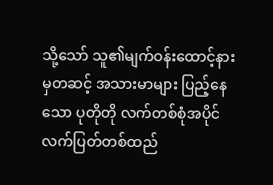သို့သော် သူ၏မျက်ဝန်းထောင့်နားမှတဆင့် အသားမာများ ပြည့်နေသော ပုတိုတို လက်တစ်စုံအပိုင် လက်ပြတ်တစ်ထည်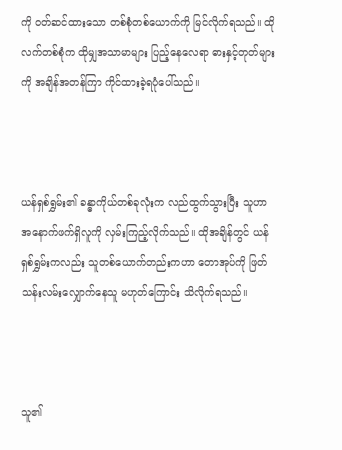ကို ဝတ်ဆင်ထားသော တစ်စုံတစ်ယောက်ကို မြင်လိုက်ရသည်။ ထိုလက်တစ်စုံက ထိုမျှအသာမာများ ပြည့်နေလေရာ ဓားနှင့်တုတ်များကို အချိန်အတန်ကြာ ကိုင်ထားခဲ့ရပုံပေါ်သည်။



ယန်ရှစ်ရွှမ်း၏ ခန္ဓာကိုယ်တစ်ခုလုံးက လည်ထွက်သွားပြီး သူဟာ အနောက်ဖက်ရှိလူကို လှမ်းကြည့်လိုက်သည်။ ထိုအချိန်တွင် ယန်ရှစ်ရွှမ်းကလည်း သူတစ်ယောက်တည်းကဟာ တောအုပ်ကို ဖြတ်သန်းလမ်းလျှောက်နေသူ မဟုတ်ကြောင်း သိလိုက်ရသည်။



သူ၏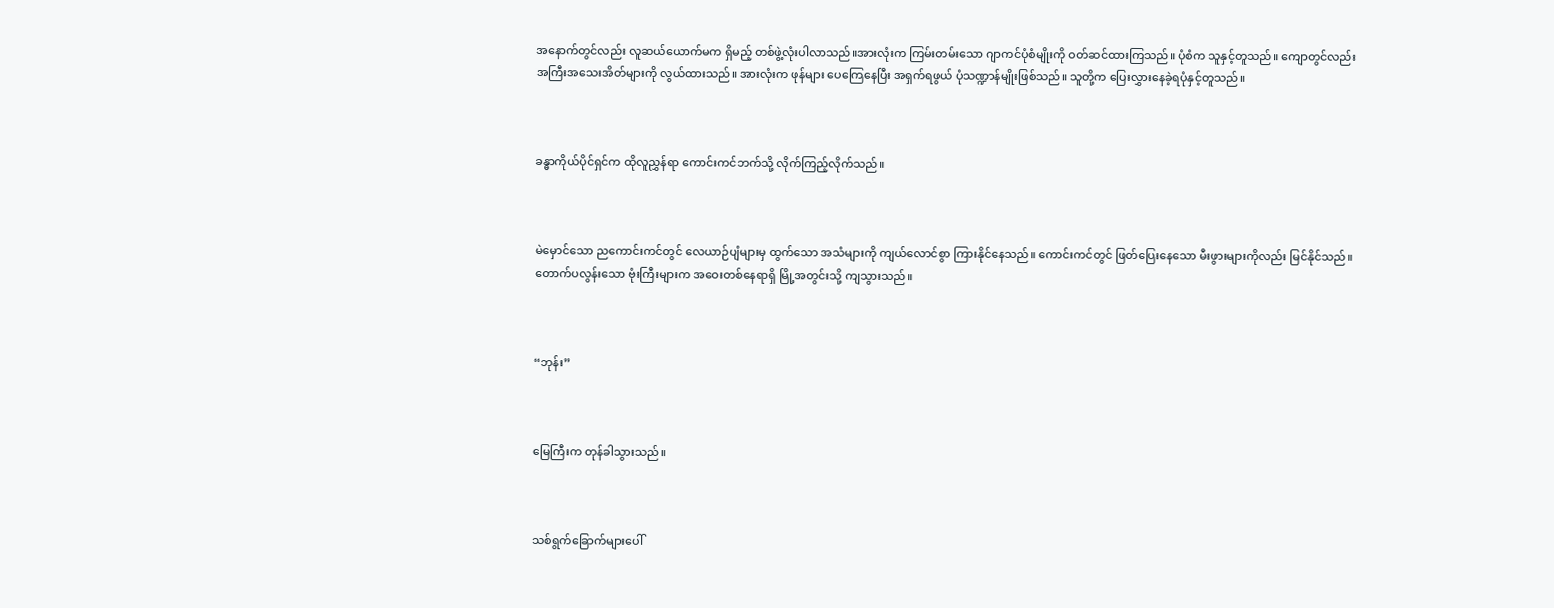အနောက်တွင်လည်း လူဆယ်ယောက်မက ရှိမည့် တစ်ဖွဲ့လုံးပါလာသည်။အားလုံးက ကြမ်းတမ်းသော ဂျာကင်ပုံစံမျိုးကို ဝတ်ဆင်ထားကြသည်။ ပုံစံက သူနှင့်တူသည်။ ကျောတွင်လည်း အကြီးအသေးအိတ်များကို လွယ်ထားသည်။ အားလုံးက ဖုန်များ ပေကြေနေပြီး အရှက်ရဖွယ် ပုံသဏ္ဍာန်မျိုးဖြစ်သည်။ သူတို့က ပြေးလွှားနေခဲ့ရပုံနှင့်တူသည်။



ခန္ဓာကိုယ်ပိုင်ရှင်က ထိုလူညွှန်ရာ ကောင်းကင်ဘက်သို့ လိုက်ကြည့်လိုက်သည်။



မဲမှောင်သော ညကောင်းကင်တွင် လေယာဉ်ပျံများမှ ထွက်သော အသံများကို ကျယ်လောင်စွာ ကြားနိုင်နေသည်။ ကောင်းကင်တွင် ဖြတ်ပြေးနေသော မီးဖွားများကိုလည်း မြင်နိုင်သည်။ တောက်ပလွန်းသော ဗုံးကြီးများက အဝေးတစ်နေရာရှိ မြို့အတွင်းသို့ ကျသွားသည်။



“ဘုန်း”



မြေကြီးက တုန်ခါသွားသည်။



သစ်ရွက်ခြောက်များပေါ်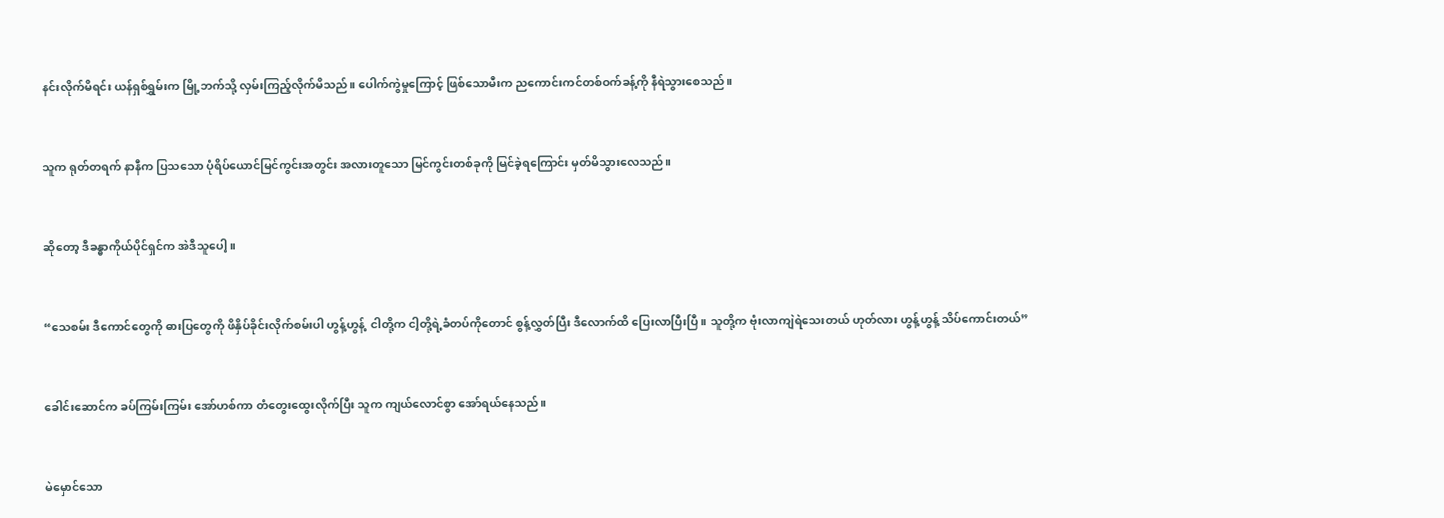နင်းလိုက်မိရင်း ယန်ရှစ်ရွှမ်းက မြို့ဘက်သို့ လှမ်းကြည့်လိုက်မိသည်။ ပေါက်ကွဲမှုကြောင့် ဖြစ်သောမီးက ညကောင်းကင်တစ်ဝက်ခန့်ကို နီရဲသွားစေသည်။



သူက ရုတ်တရက် နာနီက ပြသသော ပုံရိပ်ယောင်မြင်ကွင်းအတွင်း အလားတူသော မြင်ကွင်းတစ်ခုကို မြင်ခဲ့ရကြောင်း မှတ်မိသွားလေသည်။



ဆိုတော့ ဒီခန္ဓာကိုယ်ပိုင်ရှင်က အဲဒီသူပေါ့။



“သေစမ်း ဒီကောင်တွေကို ဓားပြတွေကို ဖိနှိပ်ခိုင်းလိုက်စမ်းပါ ဟွန့်ဟွန့်  ငါတို့က ငါ့တို့ရဲ့ခံတပ်ကိုတောင် စွန့်လွှတ်ပြီး ဒီလောက်ထိ ပြေးလာပြီးပြီ။ သူတို့က ဗုံးလာကျဲရဲသေးတယ် ဟုတ်လား ဟွန့်ဟွန့် သိပ်ကောင်းတယ်”



ခေါင်းဆောင်က ခပ်ကြမ်းကြမ်း အော်ဟစ်ကာ တံတွေးထွေးလိုက်ပြီး သူက ကျယ်လောင်စွာ အော်ရယ်နေသည်။



မဲမှောင်သော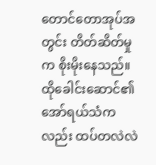တောင်တောအုပ်အတွင်း တိတ်ဆိတ်မှုက စိုးမိုးနေသည်။ ထိုခေါင်းဆောင်၏ အော်ရယ်သံကလည်း ထပ်တလဲလဲ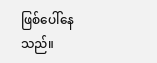ဖြစ်ပေါ်နေသည်။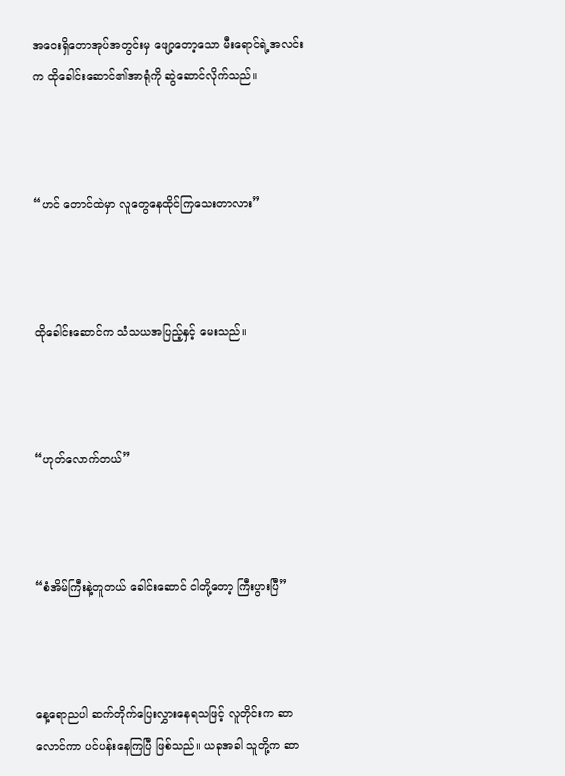အဝေးရှိတောအုပ်အတွင်းမှ ဖျော့တော့သော မီးရောင်ရဲ့အလင်းက ထိုခေါင်းဆောင်၏အာရုံကို ဆွဲဆောင်လိုက်သည်။



“ဟင် တောင်ထဲမှာ လူတွေနေထိုင်ကြသေးတာလား”



ထိုခေါင်းဆောင်က သံသယအပြည့်နှင့် မေးသည်။



“ဟုတ်လောက်တယ်”



“စံအိမ်ကြီးနဲ့တူတယ် ခေါင်းဆောင် ငါတို့တော့ ကြီးပွားပြီ”



နေ့ရောညပါ ဆက်တိုက်ပြေးလွှားနေရသဖြင့် လူတိုင်းက ဆာလောင်ကာ ပင်ပန်းနေကြပြီ ဖြစ်သည်။ ယခုအခါ သူတို့က ဆာ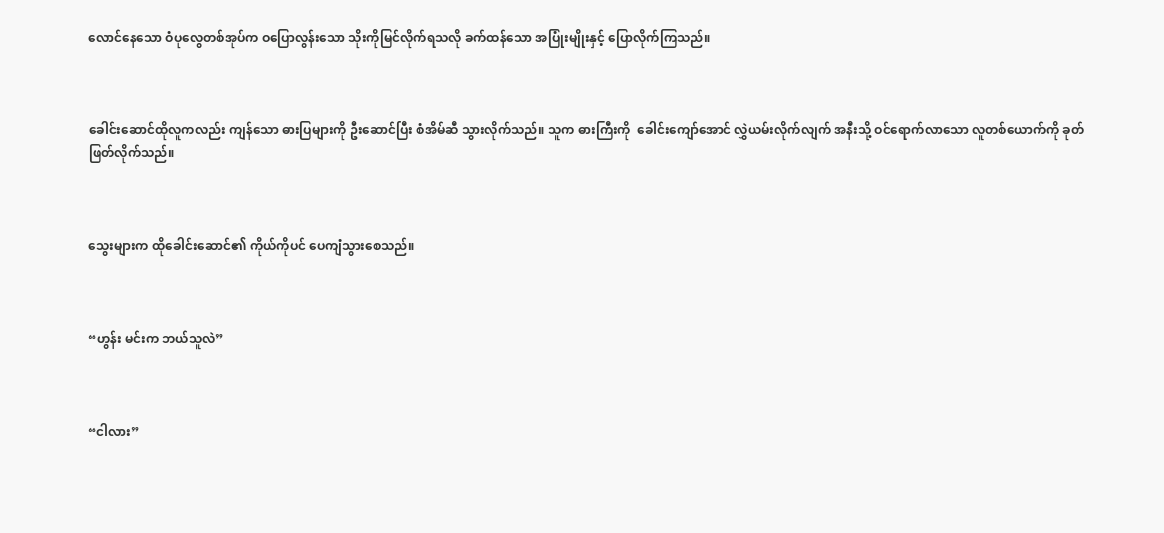လောင်နေသော ဝံပုလွေတစ်အုပ်က ဝပြောလွန်းသော သိုးကိုမြင်လိုက်ရသလို ခက်ထန်သော အပြုံးမျိုးနှင့် ပြောလိုက်ကြသည်။



ခေါင်းဆောင်ထိုလူကလည်း ကျန်သော ဓားပြများကို ဦးဆောင်ပြီး စံအိမ်ဆီ သွားလိုက်သည်။ သူက ဓားကြီးကို  ခေါင်းကျော်အောင် လွှဲယမ်းလိုက်လျက် အနီးသို့ ဝင်ရောက်လာသော လူတစ်ယောက်ကို ခုတ်ဖြတ်လိုက်သည်။



သွေးများက ထိုခေါင်းဆောင်၏ ကိုယ်ကိုပင် ပေကျံသွားစေသည်။



“ဟွန်း မင်းက ဘယ်သူလဲ”



“ငါလား”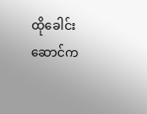ထိုခေါင်းဆောင်က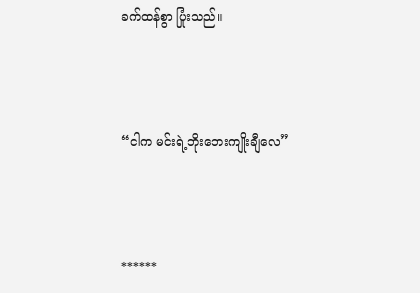ခက်ထန်စွာ ပြုံးသည်။



“ငါက မင်းရဲ့ဘိုးဘေးကျိုးချီလေ”



******